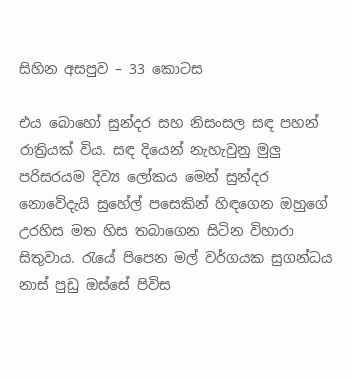සිහින අසපුව – 33 කොටස

එය බොහෝ සුන්දර සහ නිසංසල සඳ පහන් රාත්‍රියක් විය. සඳ දියෙන් නැහැවුනු මුලු පරිසරයම දිව්‍ය ලෝකය මෙන් සුන්දර නොවේදැයි සුහේල් පසෙකින් හිඳගෙන ඔහුගේ උරහිස මත හිස තබාගෙන සිටින විහාරා සිතුවාය. රැයේ පිපෙන මල් වර්ගයක සුගන්ධය නාස් පුඩු ඔස්සේ පිවිස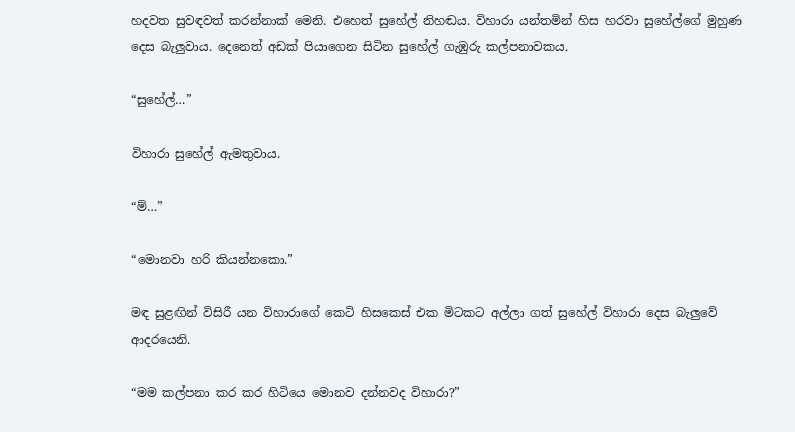හදවත සුවඳවත් කරන්නාක් මෙනි. එහෙත් සුහේල් නිහඬය. විහාරා යන්තමින් හිස හරවා සුහේල්ගේ මුහුණ දෙස බැලුවාය. දෙනෙත් අඩක් පියාගෙන සිටින සුහේල් ගැඹුරු කල්පනාවකය.

“සුහේල්…”

විහාරා සුහේල් ඇමතුවාය.

“ම්…”

“මොනවා හරි කියන්නකො.”

මඳ සුළඟින් විසිරී යන විහාරාගේ කෙටි හිසකෙස් එක මිටකට අල්ලා ගත් සුහේල් විහාරා දෙස බැලුවේ ආදරයෙනි.

“මම කල්පනා කර කර හිටියෙ මොනව දන්නවද විහාරා?”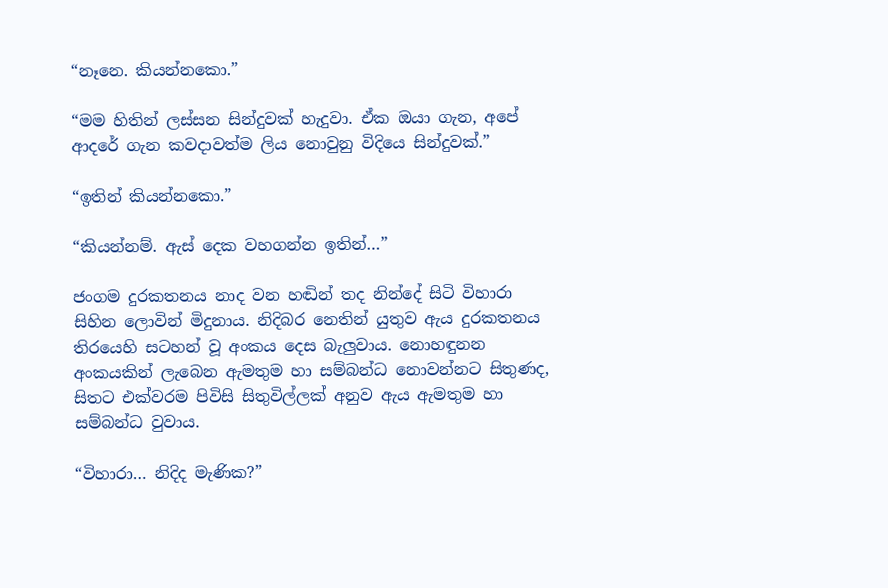“නෑනෙ. කියන්නකො.”

“මම හිතින් ලස්සන සින්දුවක් හැදුවා. ඒක ඔයා ගැන, අපේ ආදරේ ගැන කවදාවත්ම ලිය නොවුනු විදියෙ සින්දුවක්.”

“ඉතින් කියන්නකො.”

“කියන්නම්. ඇස් දෙක වහගන්න ඉතින්…”

ජංගම දුරකතනය නාද වන හඬින් තද නින්දේ සිටි විහාරා සිහින ලොවින් මිදුනාය. නිදිබර නෙතින් යුතුව ඇය දුරකතනය තිරයෙහි සටහන් වූ අංකය දෙස බැලුවාය. නොහඳුනන අංකයකින් ලැබෙන ඇමතුම හා සම්බන්ධ නොවන්නට සිතුණද, සිතට එක්වරම පිවිසි සිතුවිල්ලක් අනුව ඇය ඇමතුම හා සම්බන්ධ වුවාය.

“විහාරා… නිදිද මැණික?”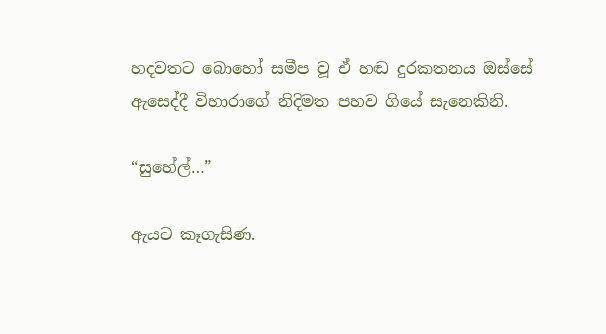හදවතට බොහෝ සමීප වූ ඒ හඬ දුරකතනය ඔස්සේ ඇසෙද්දී විහාරාගේ නිදිමත පහව ගියේ සැනෙකිනි.

“සුහේල්…”

ඇයට කෑගැසිණ.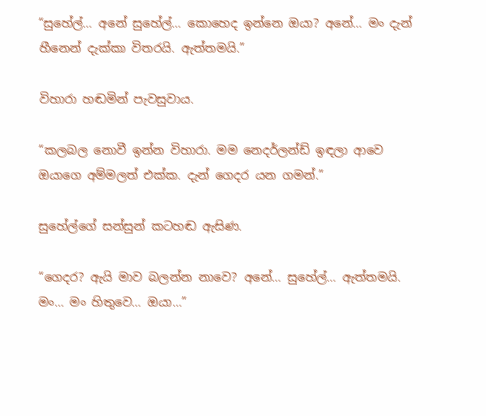“සුහේල්… අනේ සුහේල්… කොහෙද ඉන්නෙ ඔයා? අනේ… මං දැන් හීනෙන් දැක්කා විතරයි. ඇත්තමයි.”

විහාරා හඬමින් පැවසුවාය.

“කලබල නොවී ඉන්න විහාරා. මම නෙදර්ලන්ඩ් ඉඳලා ආවෙ ඔයාගෙ අම්මලත් එක්ක. දැන් ගෙදර යන ගමන්.”

සුහේල්ගේ සන්සුන් කටහඬ ඇසිණ.

“ගෙදර? ඇයි මාව බලන්න නාවෙ? අනේ… සුහේල්… ඇත්තමයි. මං… මං හිතුවෙ… ඔයා…”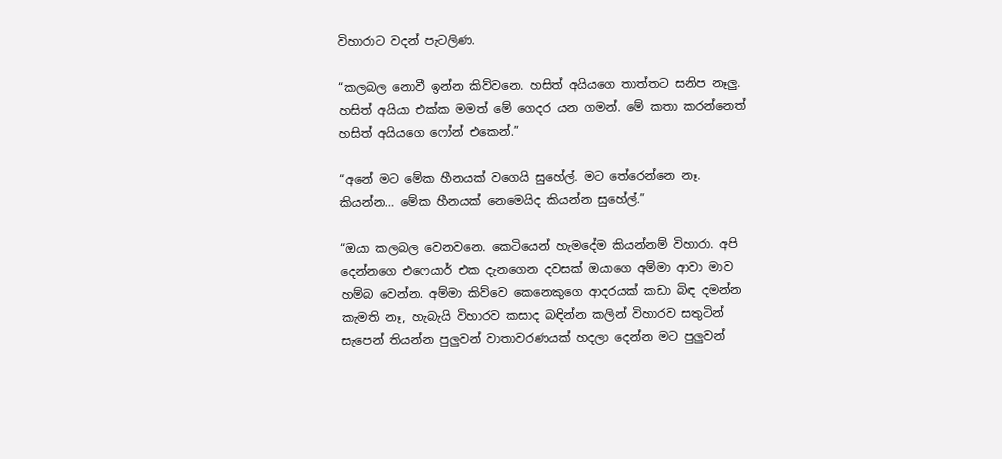විහාරාට වදන් පැටලිණ.

“කලබල නොවී ඉන්න කිව්වනෙ. හසිත් අයියගෙ තාත්තට සනිප නෑලු. හසිත් අයියා එක්ක මමත් මේ ගෙදර යන ගමන්. මේ කතා කරන්නෙත් හසිත් අයියගෙ ෆෝන් එකෙන්.”

“අනේ මට මේක හීනයක් වගෙයි සුහේල්. මට තේරෙන්නෙ නෑ. කියන්න… මේක හීනයක් නෙමෙයිද කියන්න සුහේල්.”

“ඔයා කලබල වෙනවනෙ. කෙටියෙන් හැමදේම කියන්නම් විහාරා. අපි දෙන්නගෙ එෆෙයාර් එක දැනගෙන දවසක් ඔයාගෙ අම්මා ආවා මාව හම්බ වෙන්න. අම්මා කිව්වෙ කෙනෙකුගෙ ආදරයක් කඩා බිඳ දමන්න කැමති නෑ, හැබැයි විහාරව කසාද බඳින්න කලින් විහාරව සතුටින් සැපෙන් තියන්න පුලුවන් වාතාවරණයක් හදලා දෙන්න මට පුලුවන්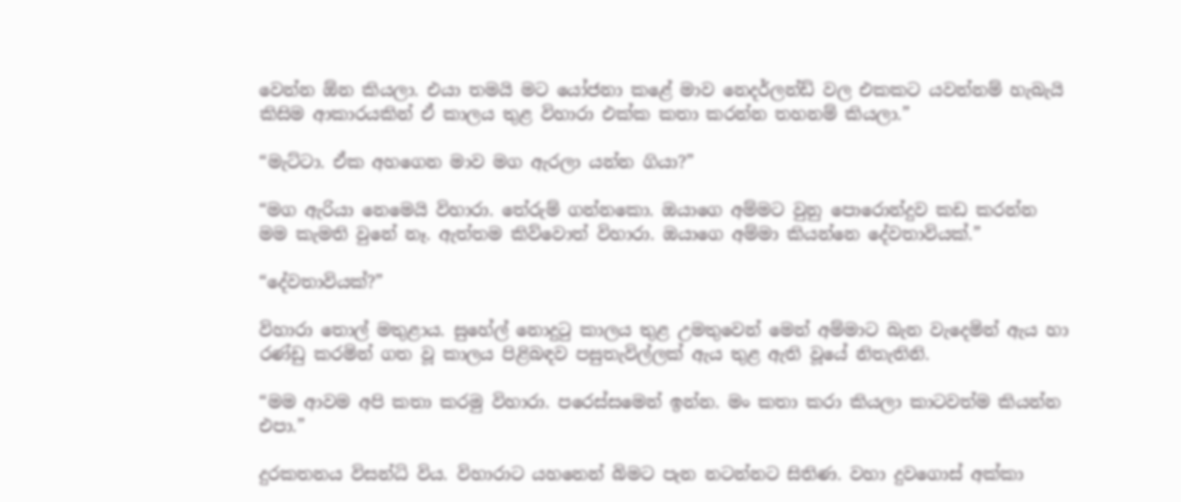වෙන්න ඕන කියලා. එයා තමයි මට යෝජනා කළේ මාව නෙදර්ලන්ඩ් වල එකකට යවන්නම් හැබැයි කිසිම ආකාරයකින් ඒ කාලය තුළ විහාරා එක්ක කතා කරන්න තහනම් කියලා.”

“මැට්ටා. ඒක අහගෙන මාව මග ඇරලා යන්න ගියා?”

“මග ඇරියා නෙමෙයි විහාරා. තේරුම් ගන්නකො. ඔයාගෙ අම්මට වුනු පොරොන්දුව කඩ කරන්න මම කැමති වුනේ නෑ. ඇත්තම කිව්වොත් විහාරා. ඔයාගෙ අම්මා කියන්නෙ දේවතාවියක්.”

“දේවතාවියක්?”

විහාරා තොල් මතුළාය. සුහේල් නොදුටු කාලය තුළ උමතුවෙන් මෙන් අම්මාට බැන වැදෙමින් ඇය හා රණ්ඩු කරමින් ගත වූ කාලය පිළිබඳව පසුතැවිල්ලක් ඇය තුළ ඇති වූයේ නිතැතිනි.

“මම ආවම අපි කතා කරමු විහාරා. පරෙස්සමෙන් ඉන්න. මං කතා කරා කියලා කාටවත්ම කියන්න එපා.”

දුරකතනය විසන්ධි විය. විහාරාට යහනෙන් බිමට පැන නටන්නට සිතිණ. වහා දුවගොස් අක්කා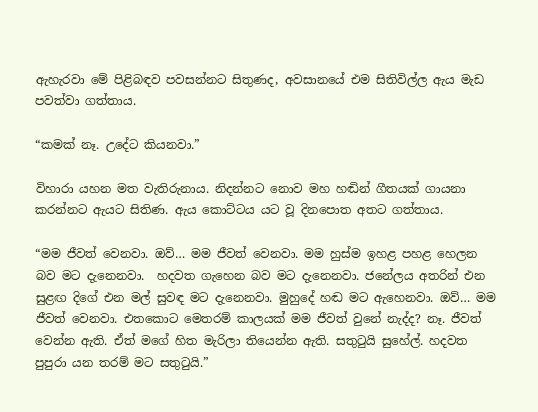ඇහැරවා මේ පිළිබඳව පවසන්නට සිතුණද, අවසානයේ එම සිතිවිල්ල ඇය මැඩ පවත්වා ගත්තාය.

“කමක් නෑ. උදේට කියනවා.”

විහාරා යහන මත වැතිරුනාය. නිදන්නට නොව මහ හඬින් ගීතයක් ගායනා කරන්නට ඇයට සිතිණ. ඇය කොට්ටය යට වූ දිනපොත අතට ගත්තාය.

“මම ජීවත් වෙනවා. ඔව්… මම ජීවත් වෙනවා. මම හුස්ම ඉහළ පහළ හෙලන බව මට දැනෙනවා.  හදවත ගැහෙන බව මට දැනෙනවා. ජනේලය අතරින් එන සුළඟ දිගේ එන මල් සුවඳ මට දැනෙනවා. මුහුදේ හඬ මට ඇහෙනවා. ඔව්… මම ජීවත් වෙනවා. එතකොට මෙතරම් කාලයක් මම ජීවත් වුනේ නැද්ද? නෑ. ජීවත් වෙන්න ඇති. ඒත් මගේ හිත මැරිලා තියෙන්න ඇති. සතුටුයි සුහේල්. හදවත පුපුරා යන තරම් මට සතුටුයි.”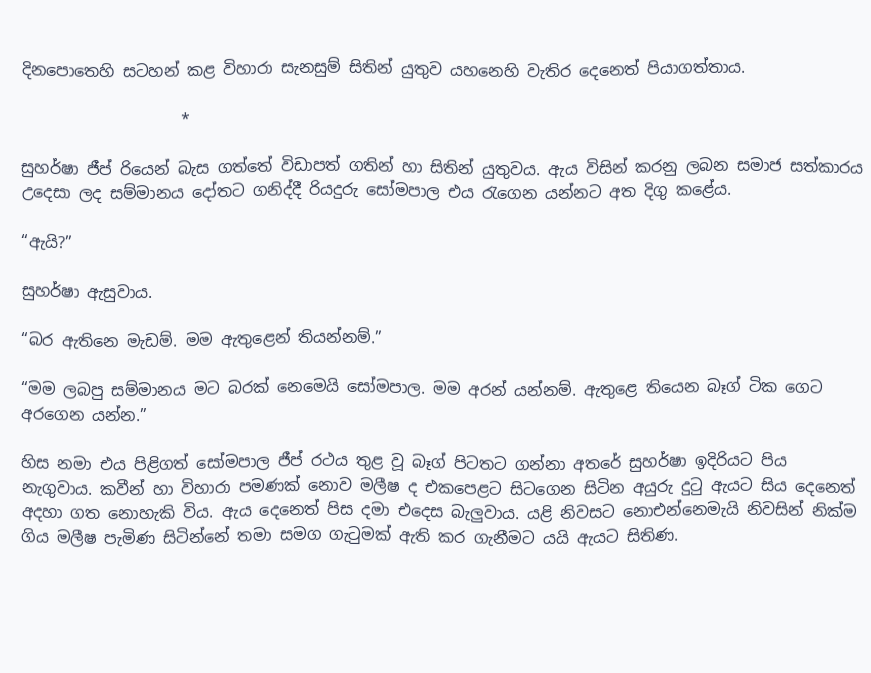දිනපොතෙහි සටහන් කළ විහාරා සැනසුම් සිතින් යුතුව යහනෙහි වැතිර දෙනෙත් පියාගත්තාය.

                    *

සුහර්ෂා ජීප් රියෙන් බැස ගත්තේ විඩාපත් ගතින් හා සිතින් යුතුවය. ඇය විසින් කරනු ලබන සමාජ සත්කාරය උදෙසා ලද සම්මානය දෝතට ගනිද්දී රියදුරු සෝමපාල එය රැගෙන යන්නට අත දිගු කළේය.

“ඇයි?”

සුහර්ෂා ඇසුවාය.

“බර ඇතිනෙ මැඩම්. මම ඇතුළෙන් තියන්නම්.”

“මම ලබපු සම්මානය මට බරක් නෙමෙයි සෝමපාල. මම අරන් යන්නම්. ඇතුළෙ තියෙන බෑග් ටික ගෙට අරගෙන යන්න.”

හිස නමා එය පිළිගත් සෝමපාල ජීප් රථය තුළ වූ බෑග් පිටතට ගන්නා අතරේ සුහර්ෂා ඉදිරියට පිය නැගුවාය. කවීන් හා විහාරා පමණක් නොව මලීෂ ද එකපෙළට සිටගෙන සිටින අයුරු දුටු ඇයට සිය දෙනෙත් අදහා ගත නොහැකි විය. ඇය දෙනෙත් පිස දමා එදෙස බැලුවාය. යළි නිවසට නොඑන්නෙමැයි නිවසින් නික්ම ගිය මලීෂ පැමිණ සිටින්නේ තමා සමග ගැටුමක් ඇති කර ගැනීමට යයි ඇයට සිතිණ.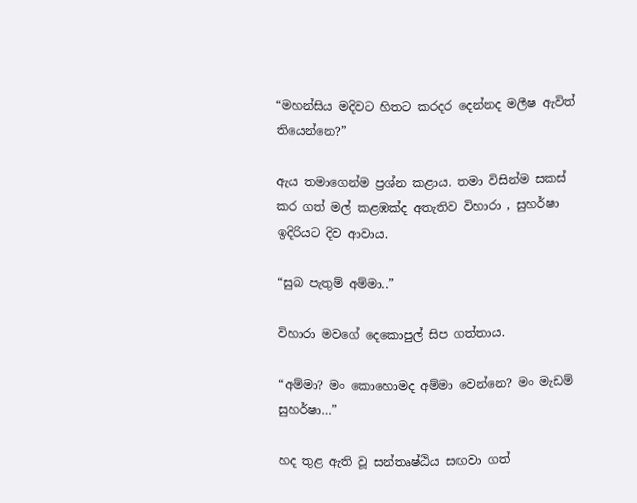“මහන්සිය මදිවට හිතට කරදර දෙන්නද මලීෂ ඇවිත් තියෙන්නෙ?”

ඇය තමාගෙන්ම ප්‍රශ්න කළාය. තමා විසින්ම සකස් කර ගත් මල් කළඹක්ද අතැතිව විහාරා , සුහර්ෂා ඉදිරියට දිව ආවාය.

“සුබ පැතුම් අම්මා..”

විහාරා මවගේ දෙකොපුල් සිප ගත්තාය.

“අම්මා? මං කොහොමද අම්මා වෙන්නෙ? මං මැඩම් සුහර්ෂා…”

හද තුළ ඇති වූ සන්තෘෂ්ඨිය සඟවා ගත්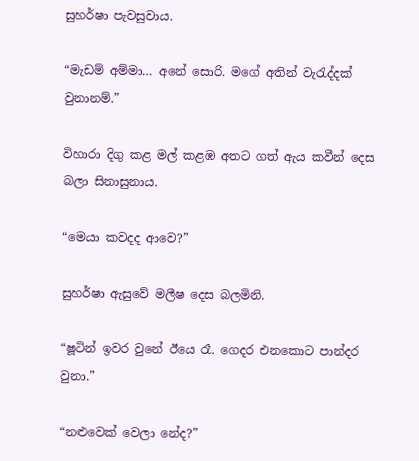සුහර්ෂා පැවසුවාය.

“මැඩම් අම්මා… අනේ සොරි. මගේ අතින් වැරැද්දක් වුනානම්.”

විහාරා දිගු කළ මල් කළඹ අතට ගත් ඇය කවීන් දෙස බලා සිනාසුනාය.

“මෙයා කවදද ආවෙ?”

සුහර්ෂා ඇසුවේ මලීෂ දෙස බලමිනි.

“ෂූටින් ඉවර වුනේ ඊයෙ රෑ. ගෙදර එනකොට පාන්දර වුනා.”

“නළුවෙක් වෙලා නේද?”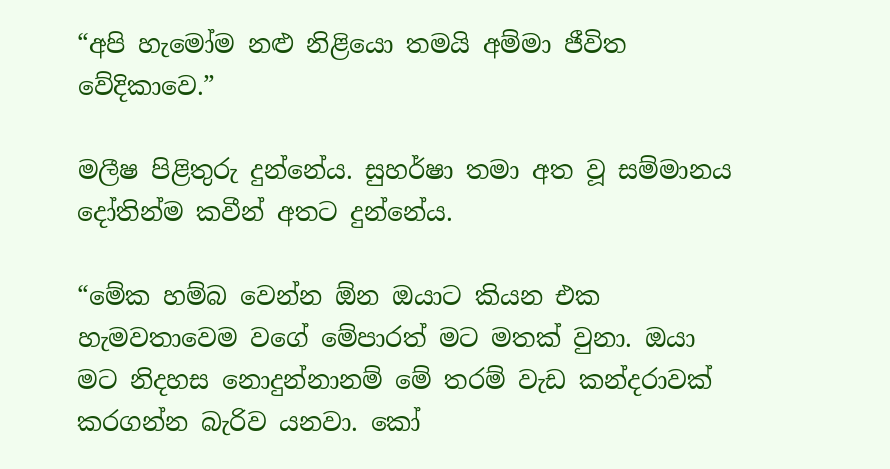“අපි හැමෝම නළු නිළියො තමයි අම්මා ජීවිත වේදිකාවෙ.”

මලීෂ පිළිතුරු දුන්නේය. සුහර්ෂා තමා අත වූ සම්මානය දෝතින්ම කවීන් අතට දුන්නේය.

“මේක හම්බ වෙන්න ඕන ඔයාට කියන එක හැමවතාවෙම වගේ මේපාරත් මට මතක් වුනා. ඔයා මට නිදහස නොදුන්නානම් මේ තරම් වැඩ කන්දරාවක් කරගන්න බැරිව යනවා. කෝ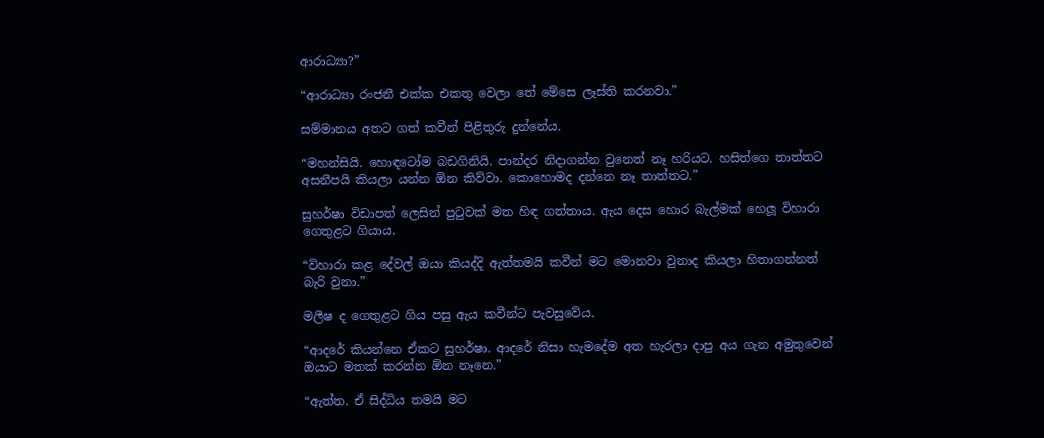ආරාධ්‍යා?”

“ආරාධ්‍යා රංජනී එක්ක එකතු වෙලා තේ මේසෙ ලෑස්ති කරනවා.”

සම්මානය අතට ගත් කවීන් පිළිතුරු දුන්නේය.

“මහන්සියි. හොඳටෝම බඩගිනියි. පාන්දර නිදාගන්න වුනෙත් නෑ හරියට. හසිත්ගෙ තාත්තට අසනීපයි කියලා යන්න ඕන කිව්වා. කොහොමද දන්නෙ නෑ තාත්තට.”

සුහර්ෂා විඩාපත් ලෙසින් පුටුවක් මත හිඳ ගත්තාය. ඇය දෙස හොර බැල්මක් හෙලූ විහාරා ගෙතුළට ගියාය.

“විහාරා කළ දේවල් ඔයා කියද්දි ඇත්තමයි කවීන් මට මොනවා වුනාද කියලා හිතාගන්නත් බැරි වුනා.”

මලීෂ ද ගෙතුළට ගිය පසු ඇය කවීන්ට පැවසුවේය.

“ආදරේ කියන්නෙ ඒකට සුහර්ෂා. ආදරේ නිසා හැමදේම අත හැරලා දාපු අය ගැන අමුතුවෙන් ඔයාට මතක් කරන්න ඕන නෑනෙ.”

“ඇත්ත. ඒ සිද්ධිය තමයි මට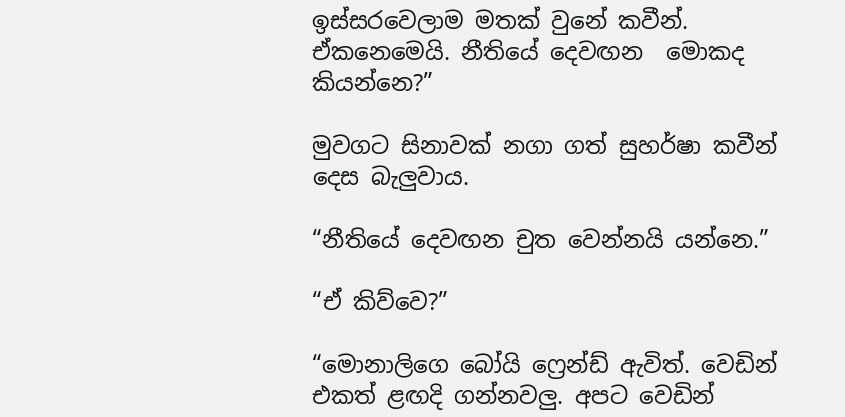ඉස්සරවෙලාම මතක් වුනේ කවීන්. ඒකනෙමෙයි. නීතියේ දෙවඟන  මොකද කියන්නෙ?”

මුවගට සිනාවක් නගා ගත් සුහර්ෂා කවීන් දෙස බැලුවාය.

“නීතියේ දෙවඟන චුත වෙන්නයි යන්නෙ.”

“ඒ කිව්වෙ?”

“මොනාලිගෙ බෝයි ෆ්‍රෙන්ඩ් ඇවිත්. වෙඩින් එකත් ළඟදි ගන්නවලු. අපට වෙඩින්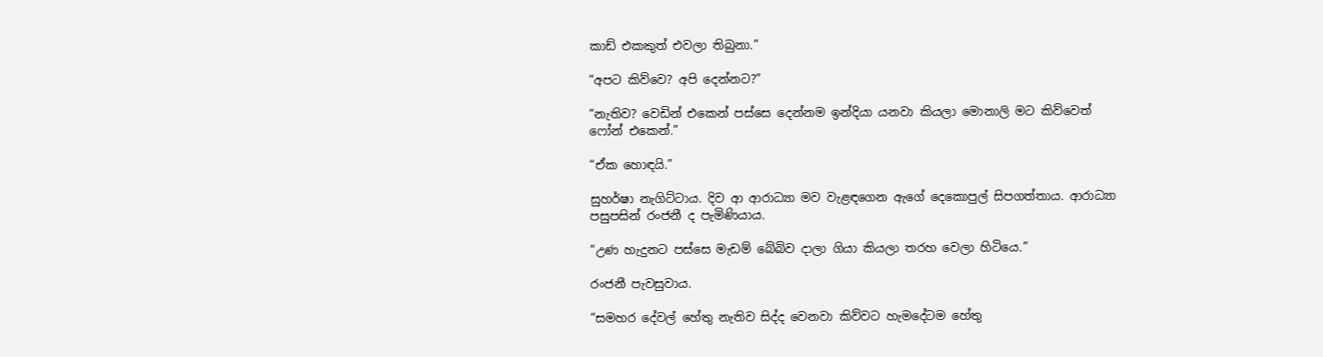කාඩ් එකකුත් එවලා තිබුනා.”

“අපට කිව්වෙ? අපි දෙන්නට?”

“නැතිව? වෙඩින් එකෙන් පස්සෙ දෙන්නම ඉන්දියා යනවා කියලා මොනාලි මට කිව්වෙත් ෆෝන් එකෙන්.”

“ඒක හොඳයි.”

සුහර්ෂා නැගිට්ටාය. දිව ආ ආරාධ්‍යා මව වැළඳගෙන ඇගේ දෙකොපුල් සිපගත්තාය. ආරාධ්‍යා පසුපසින් රංජනී ද පැමිණියාය.

“උණ හැදුනට පස්සෙ මැඩම් බේබිව දාලා ගියා කියලා තරහ වෙලා හිටියෙ.”

රංජනී පැවසුවාය.

“සමහර දේවල් හේතු නැතිව සිද්ද වෙනවා කිව්වට හැමදේටම හේතු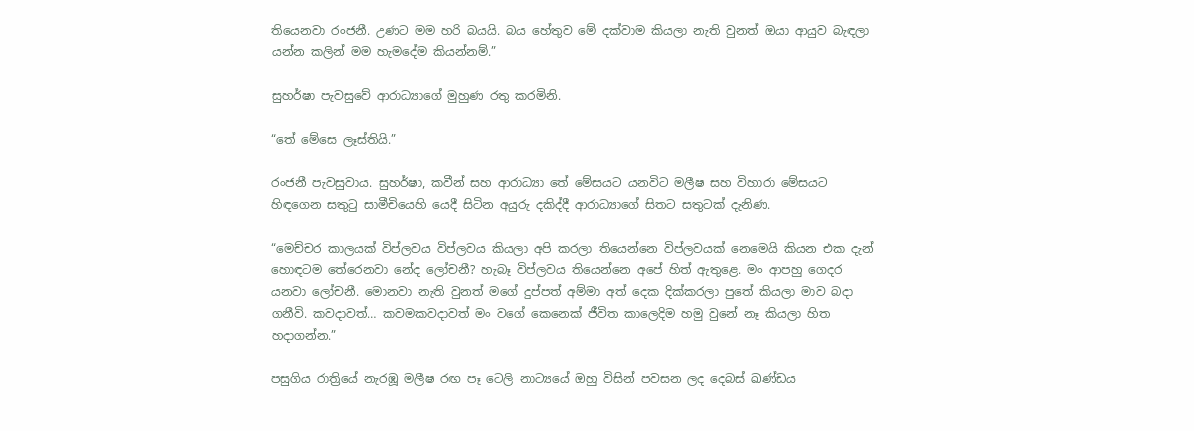තියෙනවා රංජනී. උණට මම හරි බයයි. බය හේතුව මේ දක්වාම කියලා නැති වුනත් ඔයා ආයුව බැඳලා යන්න කලින් මම හැමදේම කියන්නම්.”

සුහර්ෂා පැවසුවේ ආරාධ්‍යාගේ මුහුණ රතු කරමිනි.

“තේ මේසෙ ලෑස්තියි.”

රංජනී පැවසුවාය. සුහර්ෂා, කවීන් සහ ආරාධ්‍යා තේ මේසයට යනවිට මලීෂ සහ විහාරා මේසයට හිඳගෙන සතුටු සාමීචියෙහි යෙදී සිටින අයුරු දකිද්දී ආරාධ්‍යාගේ සිතට සතුටක් දැනිණ.

“මෙච්චර කාලයක් විප්ලවය විප්ලවය කියලා අපි කරලා තියෙන්නෙ විප්ලවයක් නෙමෙයි කියන එක දැන් හොඳටම තේරෙනවා නේද ලෝචනී? හැබෑ විප්ලවය තියෙන්නෙ අපේ හිත් ඇතුළෙ. මං ආපහු ගෙදර යනවා ලෝචනී. මොනවා නැති වුනත් මගේ දුප්පත් අම්මා අත් දෙක දික්කරලා පුතේ කියලා මාව බදා ගනීවි. කවදාවත්… කවමකවදාවත් මං වගේ කෙනෙක් ජීවිත කාලෙදිම හමු වුනේ නෑ කියලා හිත හදාගන්න.”

පසුගිය රාත්‍රියේ නැරඹූ මලීෂ රඟ පෑ ටෙලි නාට්‍යයේ ඔහු විසින් පවසන ලද දෙබස් ඛණ්ඩය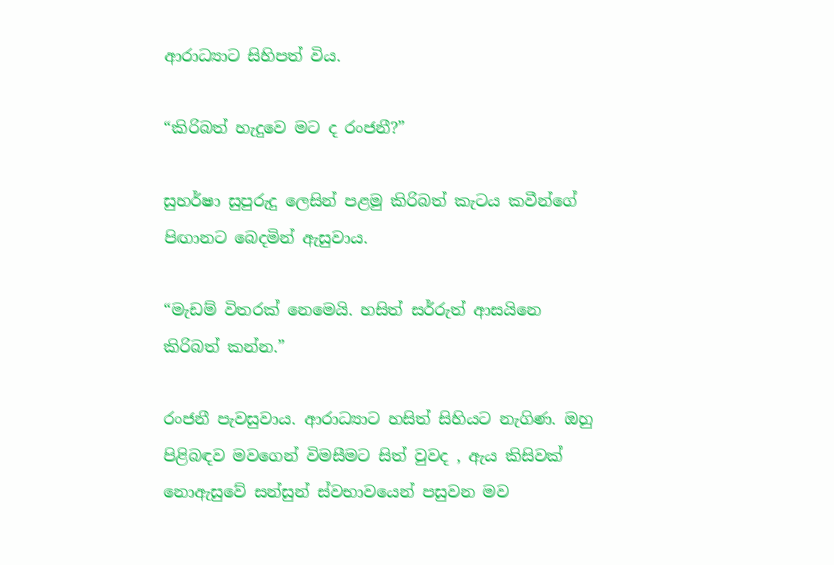ආරාධ්‍යාට සිහිපත් විය.

“කිරිබත් හැදුවෙ මට ද රංජනී?”

සුහර්ෂා සුපුරුදු ලෙසින් පළමු කිරිබත් කැටය කවීන්ගේ පිඟානට බෙදමින් ඇසුවාය.

“මැඩම් විතරක් නෙමෙයි. හසිත් සර්රුත් ආසයිනෙ කිරිබත් කන්න.”

රංජනී පැවසුවාය. ආරාධ්‍යාට හසිත් සිහියට නැගිණ. ඔහු පිළිබඳව මවගෙන් විමසීමට සිත් වුවද , ඇය කිසිවක් නොඇසුවේ සන්සුන් ස්වභාවයෙන් පසුවන මව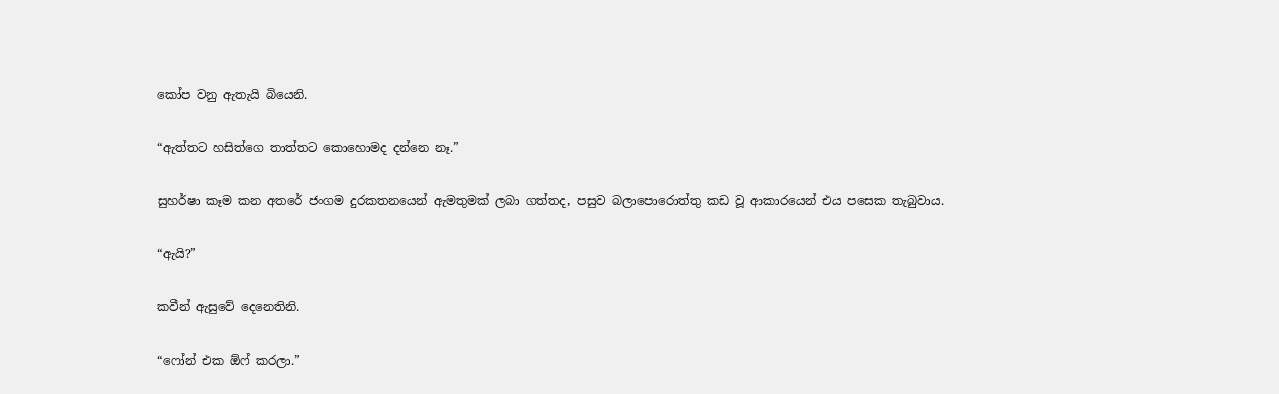කෝප වනු ඇතැයි බියෙනි.

“ඇත්තට හසිත්ගෙ තාත්තට කොහොමද දන්නෙ නෑ.”

සුහර්ෂා කෑම කන අතරේ ජංගම දුරකතනයෙන් ඇමතුමක් ලබා ගත්තද, පසුව බලාපොරොත්තු කඩ වූ ආකාරයෙන් එය පසෙක තැබුවාය.

“ඇයි?”

කවීන් ඇසුවේ දෙනෙතිනි.

“ෆෝන් එක ඕෆ් කරලා.”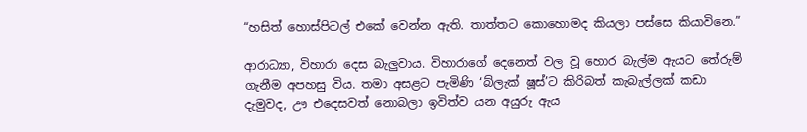“හසිත් හොස්පිටල් එකේ වෙන්න ඇති. තාත්තට කොහොමද කියලා පස්සෙ කියාවිනෙ.”

ආරාධ්‍යා, විහාරා දෙස බැලුවාය. විහාරාගේ දෙනෙත් වල වූ හොර බැල්ම ඇයට තේරුම් ගැනීම අපහසු විය. තමා අසළට පැමිණි ‘බ්ලැක් ෂූස්’ට කිරිබත් කැබැල්ලක් කඩා දැමුවද, ඌ එදෙසවත් නොබලා ඉවිත්ව යන අයුරු ඇය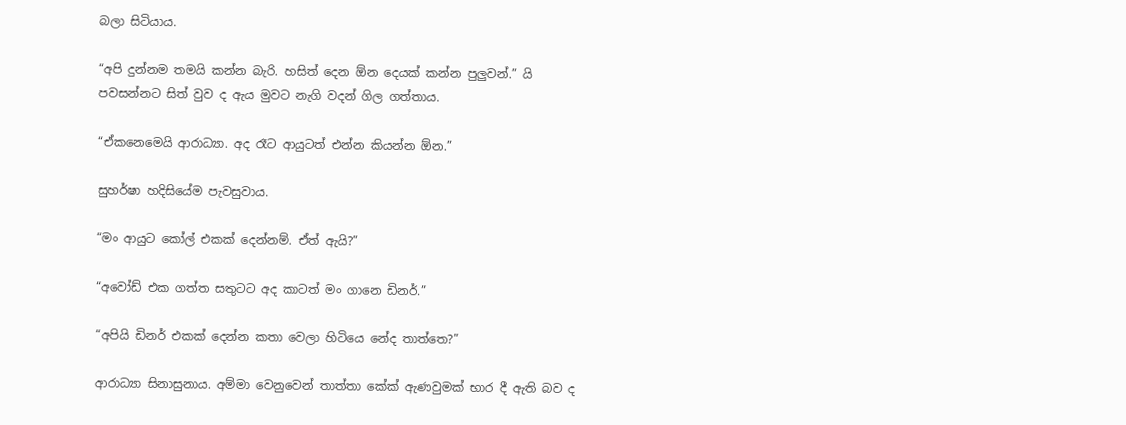බලා සිටියාය.

“අපි දුන්නම තමයි කන්න බැරි. හසිත් දෙන ඕන දෙයක් කන්න පුලුවන්.” යි පවසන්නට සිත් වුව ද ඇය මුවට නැගි වදන් ගිල ගත්තාය.

“ඒකනෙමෙයි ආරාධ්‍යා. අද රෑට ආයුටත් එන්න කියන්න ඕන.”

සුහර්ෂා හදිසියේම පැවසුවාය.

“මං ආයුට කෝල් එකක් දෙන්නම්. ඒත් ඇයි?”

“අවෝඩ් එක ගත්ත සතුටට අද කාටත් මං ගානෙ ඩිනර්.”

“අපියි ඩිනර් එකක් දෙන්න කතා වෙලා හිටියෙ නේද තාත්තෙ?”

ආරාධ්‍යා සිනාසුනාය. අම්මා වෙනුවෙන් තාත්තා කේක් ඇණවුමක් භාර දී ඇති බව ද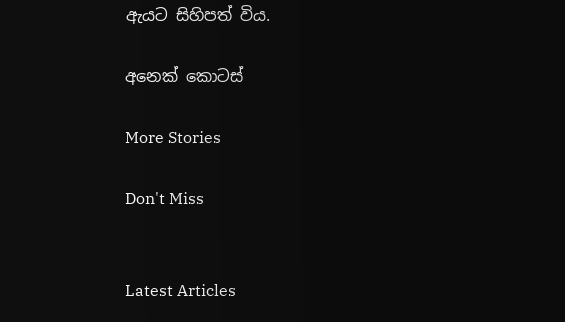ඇයට සිහිපත් විය.

අනෙක් කොටස්

More Stories

Don't Miss


Latest Articles